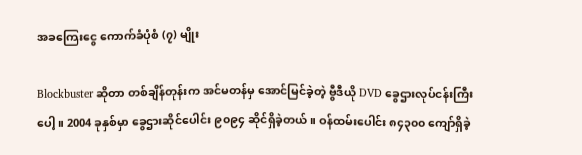အခကြေးငွေ ကောက်ခံပုံစံ (၇) မျိုး

Blockbuster ဆိုတာ တစ်ချိန်တုန်းက အင်မတန်မှ အောင်မြင်ခဲ့တဲ့ ဗွီဒီယို DVD ခွေဌားလုပ်ငန်းကြီးပေါ့။ 2004 ခုနှစ်မှာ ခွေဌားဆိုင်ပေါင်း ၉၀၉၄ ဆိုင်ရှိခဲ့တယ်။ ဝန်ထမ်းပေါင်း ၈၄၃၀၀ ကျော်ရှိခဲ့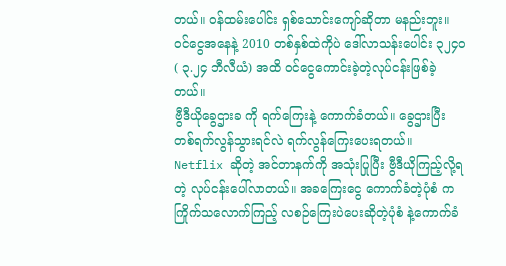တယ်။ ဝန်ထမ်းပေါင်း ရှစ်သောင်းကျော်ဆိုတာ မနည်းဘူး။ ဝင်ငွေအနေနဲ့ 2010 တစ်နှစ်ထဲကိုပဲ ဒေါ်လာသန်းပေါင်း ၃၂၄၀ ( ၃.၂၄ ဘီလီယံ) အထိ ဝင်ငွေကောင်းခဲ့တဲ့လုပ်ငန်းဖြစ်ခဲ့တယ်။
ဗွီဒီယိုခွေဌားခ ကို ရက်ကြေးနဲ့ ကောက်ခံတယ်။ ခွေဌားပြီး တစ်ရက်လွန်သွားရင်လဲ ရက်လွန်ကြေးပေးရတယ်။
Netflix ဆိုတဲ့ အင်တာနက်ကို အသုံးပြုပြီး ဗွီဒီယိုကြည့်လို့ရတဲ့ လုပ်ငန်းပေါ်လာတယ်။ အခကြေးငွေ ကောက်ခံတဲ့ပုံစံ က ကြိုက်သလောက်ကြည့် လစဉ်ကြေးပဲပေးဆိုတဲ့ပုံစံ နဲ့ကောက်ခံ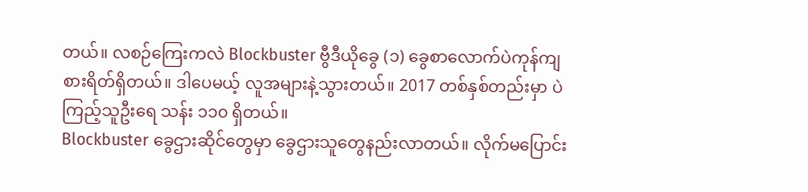တယ်။ လစဉ်ကြေးကလဲ Blockbuster ဗွီဒီယိုခွေ (၁) ခွေစာလောက်ပဲကုန်ကျစားရိတ်ရှိတယ်။ ဒါပေမယ့် လူအများနဲ့သွားတယ်။ 2017 တစ်နှစ်တည်းမှာ ပဲ ကြည့်သူဦးရေ သန်း ၁၁၀ ရှိတယ်။
Blockbuster ခွေဌားဆိုင်တွေမှာ ခွေဌားသူတွေနည်းလာတယ်။ လိုက်မပြောင်း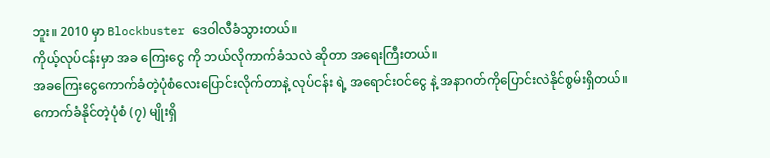ဘူး။ 2010 မှာ Blockbuster ဒေဝါလီခံသွားတယ်။
ကိုယ့်လုပ်ငန်းမှာ အခ ကြေးငွေ ကို ဘယ်လိုကာက်ခံသလဲ ဆိုတာ အရေးကြီးတယ်။
အခကြေးငွေကောက်ခံတဲ့ပုံစံလေးပြောင်းလိုက်တာနဲ့ လုပ်ငန်း ရဲ့ အရောင်းဝင်ငွေ နဲ့ အနာဂတ်ကိုပြောင်းလဲနိုင်စွမ်းရှိတယ်။
ကောက်ခံနိုင်တဲ့ပုံစံ (၇) မျိုးရှိ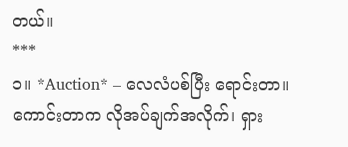တယ်။
***
၁။ *Auction* – လေလံပစ်ပြီး ရောင်းတာ။ ကောင်းတာက လိုအပ်ချက်အလိုက်၊ ရှား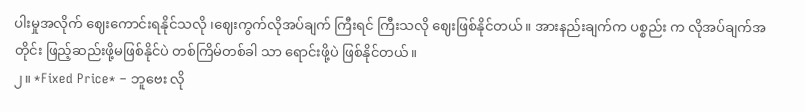ပါးမှုအလိုက် ဈေးကောင်းရနိုင်သလို ၊ဈေးကွက်လိုအပ်ချက် ကြီးရင် ကြီးသလို ဈေးဖြစ်နိုင်တယ်။ အားနည်းချက်က ပစ္စည်း က လိုအပ်ချက်အတိုင်း ဖြည့်ဆည်းဖို့မဖြစ်နိုင်ပဲ တစ်ကြိမ်တစ်ခါ သာ ရောင်းဖို့ပဲ ဖြစ်နိုင်တယ်။
၂။ *Fixed Price* – ဘူဗေး လို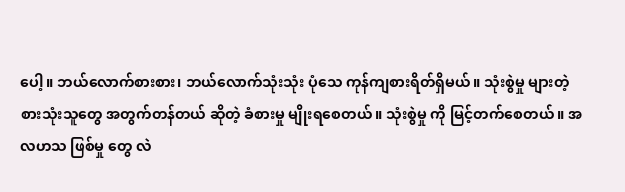ပေါ့။ ဘယ်လောက်စားစား၊ ဘယ်လောက်သုံးသုံး ပုံသေ ကုန်ကျစားရိတ်ရှိမယ်။ သုံးစွဲမှု များတဲ့ စားသုံးသူတွေ အတွက်တန်တယ် ဆိုတဲ့ ခံစားမှု မျိုးရစေတယ်။ သုံးစွဲမှု ကို မြင့်တက်စေတယ်။ အလဟသ ဖြစ်မှု တွေ လဲ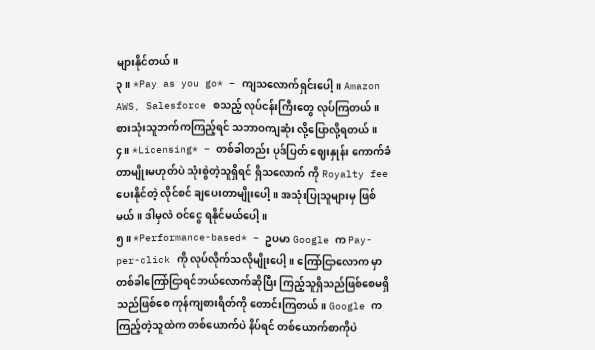များနိုင်တယ်။
၃။ *Pay as you go* – ကျသလောက်ရှင်းပေါ့။ Amazon AWS, Salesforce စသည့် လုပ်ငန်းကြီးတွေ လုပ်ကြတယ်။ စားသုံးသူဘက်ကကြည့်ရင် သဘာဝကျဆုံး လို့ပြောလို့ရတယ်။
၄။ *Licensing* – တစ်ခါတည်း ပုဒ်ပြတ် ဈေးနှုန်း ကောက်ခံတာမျိုးမဟုတ်ပဲ သုံးစွဲတဲ့သူရှိရင် ရှိသလောက် ကို Royalty fee ပေးနိုင်တဲ့ လိုင်စင် ချပေးတာမျိုးပေါ့။ အသုံးပြုသူများမှ ဖြစ်မယ်။ ဒါမှလဲ ဝင်ငွေ ရနိုင်မယ်ပေါ့။
၅။ *Performance-based* – ဥပမာ Google က Pay-per-click ကို လုပ်လိုက်သလိုမျိုးပေါ့။ ကြော်ငြာလောက မှာ တစ်ခါကြော်ငြာရင်ဘယ်လောက်ဆိုပြီး ကြည့်သူရှိသည်ဖြစ်စေမရှိသည်ဖြစ်စေ ကုန်ကျစားရိတ်ကို တောင်းကြတယ်။ Google က ကြည့်တဲ့သူထဲက တစ်ယောက်ပဲ နိပ်ရင် တစ်ယောက်စာကိုပဲ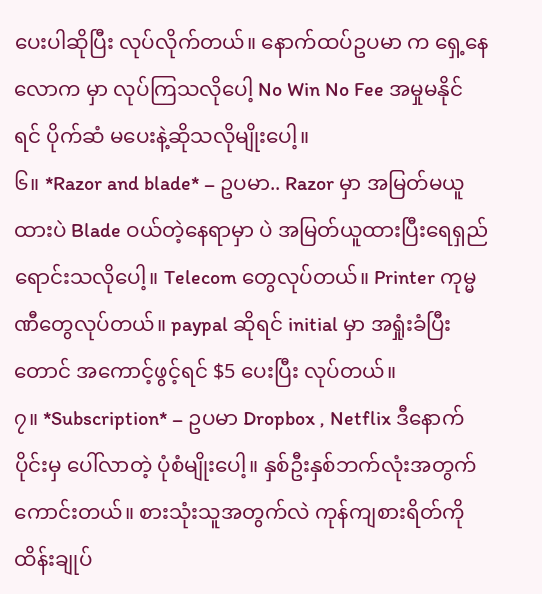ပေးပါဆိုပြီး လုပ်လိုက်တယ်။ နောက်ထပ်ဥပမာ က ရှေ့နေ လောက မှာ လုပ်ကြသလိုပေါ့ No Win No Fee အမှုမနိုင်ရင် ပိုက်ဆံ မပေးနဲ့ဆိုသလိုမျိုးပေါ့။
၆။ *Razor and blade* – ဥပမာ.. Razor မှာ အမြတ်မယူထားပဲ Blade ဝယ်တဲ့နေရာမှာ ပဲ အမြတ်ယူထားပြီးရေရှည်ရောင်းသလိုပေါ့။ Telecom တွေလုပ်တယ်။ Printer ကုမ္မဏီတွေလုပ်တယ်။ paypal ဆိုရင် initial မှာ အရှုံးခံပြီးတောင် အကောင့်ဖွင့်ရင် $5 ပေးပြီး လုပ်တယ်။
၇။ *Subscription* – ဥပမာ Dropbox , Netflix ဒီနောက်ပိုင်းမှ ပေါ်လာတဲ့ ပုံစံမျိုးပေါ့။ နှစ်ဦးနှစ်ဘက်လုံးအတွက်ကောင်းတယ်။ စားသုံးသူအတွက်လဲ ကုန်ကျစားရိတ်ကို ထိန်းချုပ်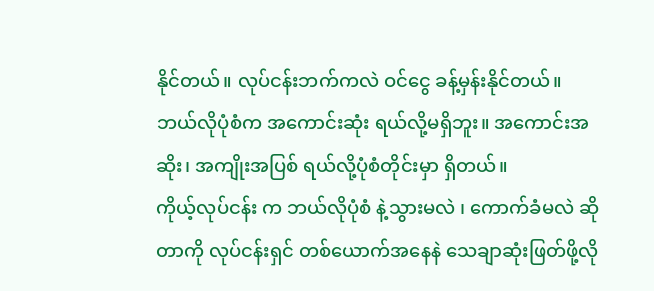နိုင်တယ်။ လုပ်ငန်းဘက်ကလဲ ဝင်ငွေ ခန့်မှန်းနိုင်တယ်။
ဘယ်လိုပုံစံက အကောင်းဆုံး ရယ်လို့မရှိဘူး။ အကောင်းအဆိုး၊ အကျိုးအပြစ် ရယ်လို့ပုံစံတိုင်းမှာ ရှိတယ်။
ကိုယ့်လုပ်ငန်း က ဘယ်လိုပုံစံ နဲ့သွားမလဲ ၊ ကောက်ခံမလဲ ဆိုတာကို လုပ်ငန်းရှင် တစ်ယောက်အနေနဲ သေချာဆုံးဖြတ်ဖို့လို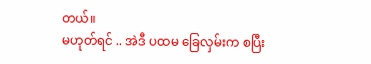တယ်။
မဟုတ်ရင် .. အဲဒီ ပထမ ခြေလှမ်းက စပြီး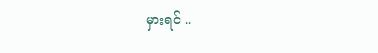မှားရင် ..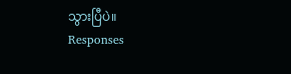သွားပြီပဲ။
Responses